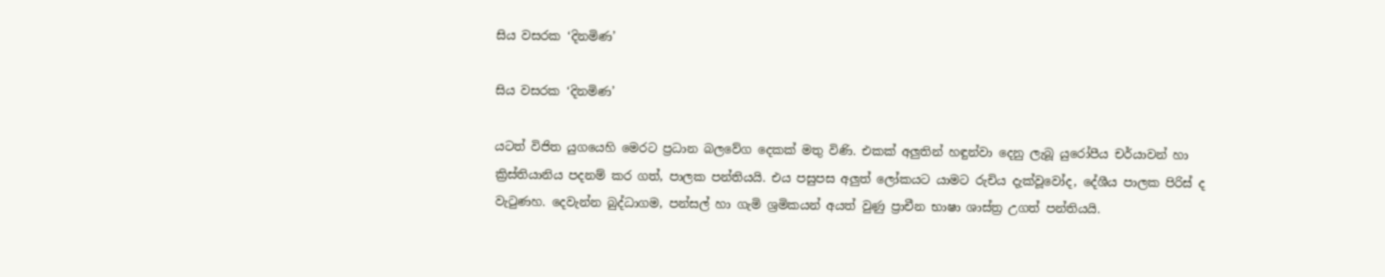සිය වසරක ‘දිනමිණ’

සිය වසරක ‘දිනමිණ’

යටත් විජිත යුගයෙහි මෙරට ප්‍රධාන බලවේග දෙකක් මතු විණි. එකක් අලුතින් හඳුන්වා දෙනු ලැබූ යුරෝපීය චර්යාවන් හා ක්‍රිස්තියානිය පදනම් කර ගත්, පාලක පන්තියයි. එය පසුපස අලුත් ලෝකයට යාමට රුචිය දැක්වූවෝද, දේශීය පාලක පිරිස් ද වැටුණහ. දෙවැන්න බුද්ධාගම, පන්සල් හා ගැමි ශ්‍රමිකයන් අයත් වුණු ප්‍රාචීන භාෂා ශාස්ත්‍ර උගත් පන්තියයි.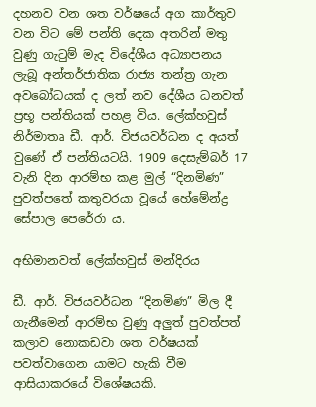දහනව වන ශත වර්ෂයේ අග කාර්තුව වන විට මේ පන්ති දෙක අතරින් මතු වුණු ගැටුම් මැද විදේශීය අධ්‍යාපනය ලැබූ අන්තර්ජාතික රාජ්‍ය තන්ත්‍ර ගැන අවබෝධයක් ද ලත් නව දේශීය ධනවත් ප්‍රභූ පන්තියක් පහළ විය. ලේක්හවුස් නිර්මාතෘ ඩී. ආර්. විජයවර්ධන ද අයත් වුණේ ඒ පන්තියටයි. 1909 දෙසැම්බර් 17 වැනි දින ආරම්භ කළ මුල් “දිනමිණ” පුවත්පතේ කතුවරයා වූයේ හේමේන්ද්‍ර සේපාල පෙරේරා ය.

අභිමානවත් ලේක්හවුස් මන්දිරය

ඩී. ආර්. විජයවර්ධන “දිනමිණ” මිල දී ගැනීමෙන් ආරම්භ වුණු අලුත් පුවත්පත් කලාව නොකඩවා ශත වර්ෂයක් පවත්වාගෙන යාමට හැකි වීම ආසියාකරයේ විශේෂයකි.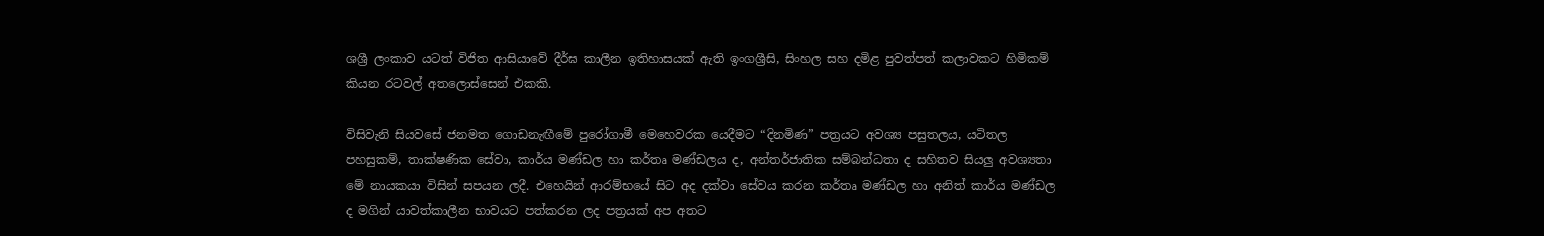ශශ්‍රී ලංකාව යටත් විජිත ආසියාවේ දීර්ඝ කාලීන ඉතිහාසයක් ඇති ඉංගශ්‍රීසි, සිංහල සහ දමිළ පුවත්පත් කලාවකට හිමිකම් කියන රටවල් අතලොස්සෙන් එකකි.

විසිවැනි සියවසේ ජනමත ගොඩනැඟීමේ පුරෝගාමී මෙහෙවරක යෙදීමට “දිනමිණ” පත්‍රයට අවශ්‍ය පසුතලය, යටිතල පහසුකම්, තාක්ෂණික සේවා, කාර්ය මණ්ඩල හා කර්තෘ මණ්ඩලය ද, අන්තර්ජාතික සම්බන්ධතා ද සහිතව සියලු අවශ්‍යතා මේ නායකයා විසින් සපයන ලදී. එහෙයින් ආරම්භයේ සිට අද දක්වා සේවය කරන කර්තෘ මණ්ඩල හා අනිත් කාර්ය මණ්ඩල ද මගින් යාවත්කාලීන භාවයට පත්කරන ලද පත්‍රයක් අප අතට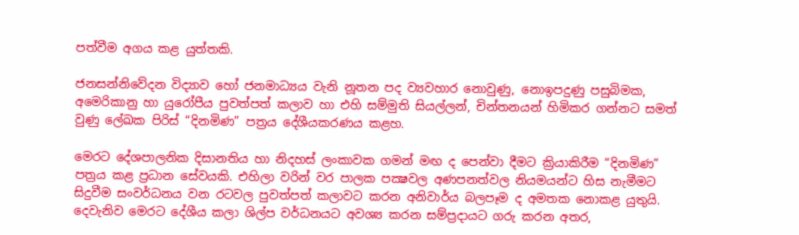පත්වීම අගය කළ යුත්තකි.

ජනසන්නිවේදන විද්‍යාව හෝ ජනමාධ්‍යය වැනි නූතන පද ව්‍යවහාර නොවුණු, නොඉපදුණු පසුබිමක, අමෙරිකානු හා යුරෝපීය පුවත්පත් කලාව හා එහි සම්මුති සියල්ලන්, චින්තනයන් හිමිකර ගන්නට සමත් වුණු ලේඛක පිරිස් “දිනමිණ” පත්‍රය දේශීයකරණය කළහ.

මෙරට දේශපාලනික දිසානතිය හා නිදහස් ලංකාවක ගමන් මඟ ද පෙන්වා දීමට ක්‍රියාකිරීම “දිනමිණ” පත්‍රය කළ ප්‍රධාන සේවයකි. එහිලා වරින් වර පාලක පක්‍ෂවල අණපනත්වල නියමයන්ට හිස නැමීමට සිදුවීම සංවර්ධනය වන රටවල පුවත්පත් කලාවට කරන අනිවාර්ය බලපෑම ද අමතක නොකළ යුතුයි. දෙවැනිව මෙරට දේශීය කලා ශිල්ප වර්ධනයට අවශ්‍ය කරන සම්ප්‍රදායට ගරු කරන අතර,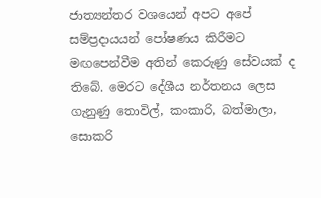ජාත්‍යන්තර වශයෙන් අපට අපේ සම්ප්‍රදායයන් පෝෂණය කිරීමට මඟපෙන්වීම අතින් කෙරුණු සේවයක් ද තිබේ. මෙරට දේශීය නර්තනය ලෙස ගැනුණු තොවිල්, කංකාරි, බත්මාලා, සොකරි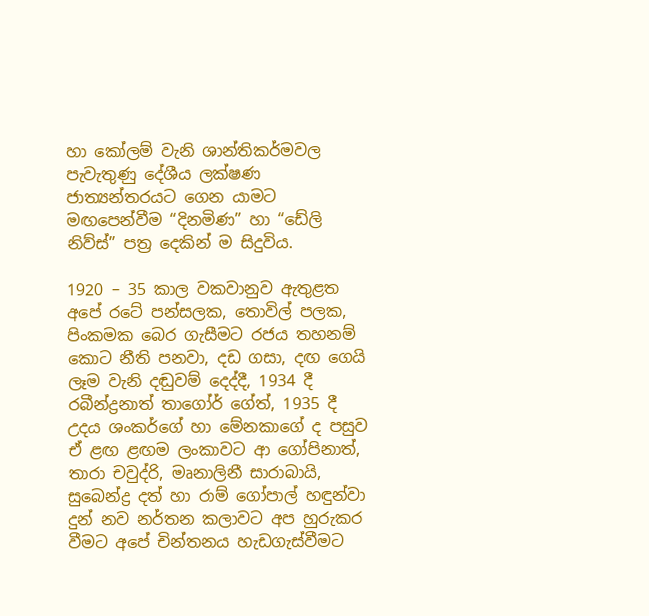හා කෝලම් වැනි ශාන්තිකර්මවල පැවැතුණු දේශීය ලක්ෂණ ජාත්‍යන්තරයට ගෙන යාමට මඟපෙන්වීම “දිනමිණ” හා “ඩේලි නිව්ස්” පත්‍ර දෙකින් ම සිදුවිය.

1920 – 35 කාල වකවානුව ඇතුළත අපේ රටේ පන්සලක, තොවිල් පලක, පිංකමක බෙර ගැසීමට රජය තහනම් කොට නීති පනවා, දඩ ගසා, දඟ ගෙයි ලෑම වැනි දඬුවම් දෙද්දී, 1934 දී රබීන්ද්‍රනාත් තාගෝර් ගේත්, 1935 දී උදය ශංකර්ගේ හා මේනකාගේ ද පසුව ඒ ළඟ ළඟම ලංකාවට ආ ගෝපිනාත්, තාරා චවුද්රි, මෘනාලිනී සාරාබායි, සුබෙන්ද්‍ර දත් හා රාම් ගෝපාල් හඳුන්වා දුන් නව නර්තන කලාවට අප හුරුකර වීමට අපේ චින්තනය හැඩගැස්වීමට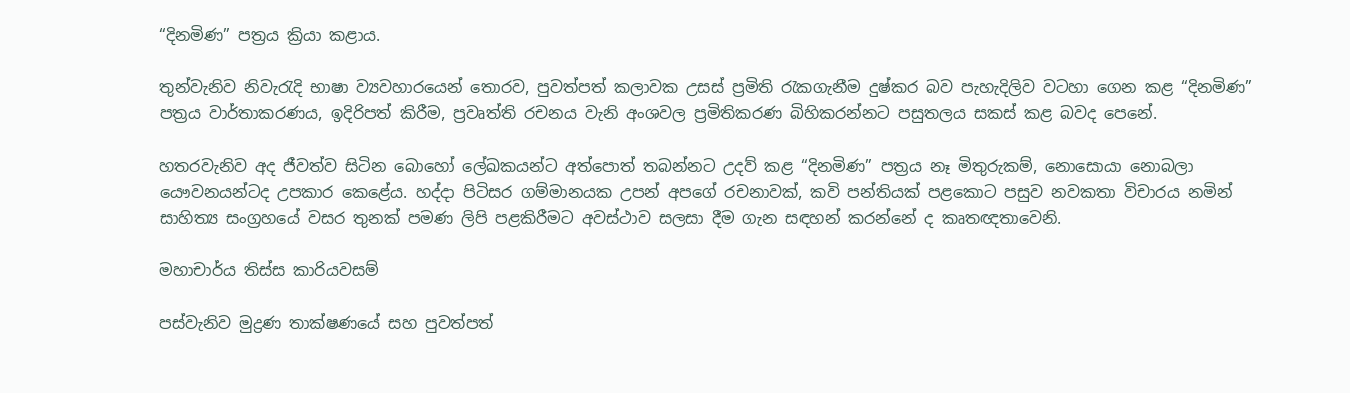“දිනමිණ” පත්‍රය ක්‍රියා කළාය.

තුන්වැනිව නිවැරැදි භාෂා ව්‍යවහාරයෙන් තොරව, පුවත්පත් කලාවක උසස් ප්‍රමිති රැකගැනීම දුෂ්කර බව පැහැදිලිව වටහා ගෙන කළ “දිනමිණ” පත්‍රය වාර්තාකරණය, ඉදිරිපත් කිරීම, ප්‍රවෘත්ති රචනය වැනි අංශවල ප්‍රමිතිකරණ බිහිකරන්නට පසුතලය සකස් කළ බවද පෙනේ.

හතරවැනිව අද ජීවත්ව සිටින බොහෝ ලේඛකයන්ට අත්පොත් තබන්නට උදව් කළ “දිනමිණ” පත්‍රය නෑ මිතුරුකම්, නොසොයා නොබලා යෞවනයන්ටද උපකාර කෙළේය. හද්දා පිටිසර ගම්මානයක උපන් අපගේ රචනාවක්, කවි පන්තියක් පළකොට පසුව නවකතා විචාරය නමින් සාහිත්‍ය සංග්‍රහයේ වසර තුනක් පමණ ලිපි පළකිරීමට අවස්ථාව සලසා දීම ගැන සඳහන් කරන්නේ ද කෘතඥතාවෙනි.

මහාචාර්ය තිස්ස කාරියවසම්

පස්වැනිව මුද්‍රණ තාක්ෂණයේ සහ පුවත්පත්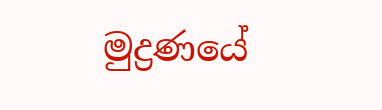මුද්‍රණයේ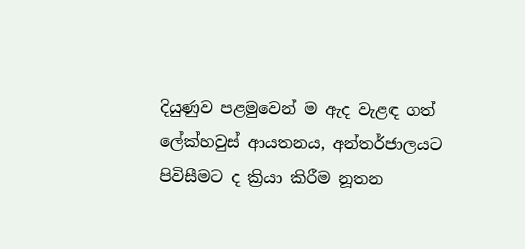දියුණුව පළමුවෙන් ම ඇද වැළඳ ගත් ලේක්හවුස් ආයතනය, අන්තර්ජාලයට පිවිසීමට ද ක්‍රියා කිරීම නූතන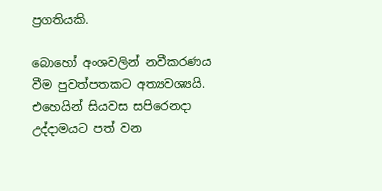ප්‍රගතියකි.

බොහෝ අංශවලින් නවීකරණය වීම පුවත්පතකට අත්‍යවශ්‍යයි. එහෙයින් සියවස සපිරෙනදා උද්දාමයට පත් වන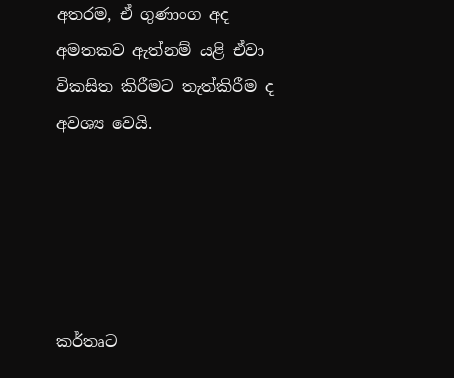අතරම, ඒ ගුණාංග අද අමතකව ඇත්නම් යළි ඒවා විකසිත කිරීමට තැත්කිරීම ද අවශ්‍ය වෙයි.





කර්තෘට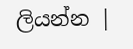ලියන්න |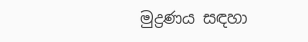මුද්‍රණය සඳහා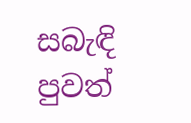සබැඳි පුවත්